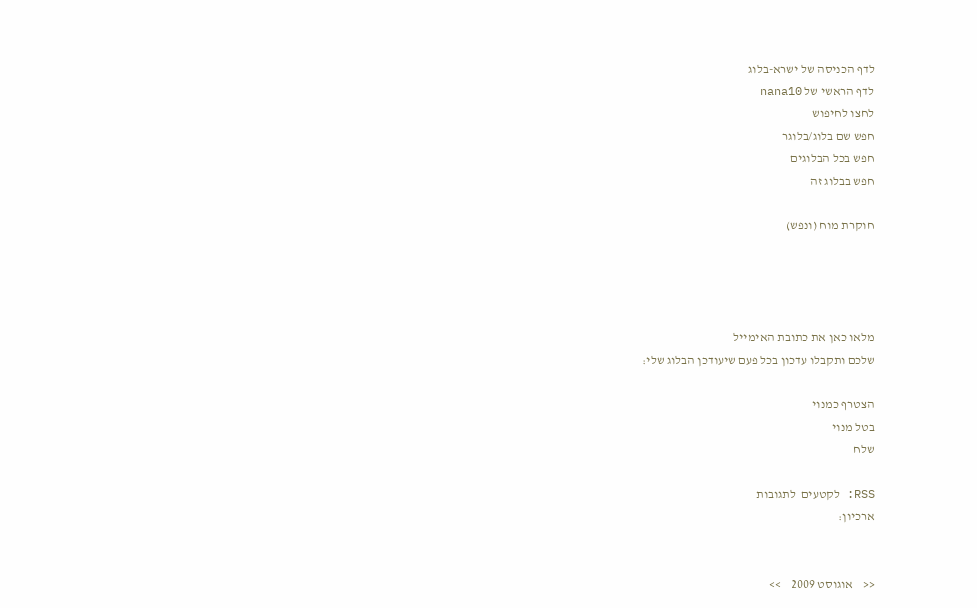לדף הכניסה של ישרא-בלוג
לדף הראשי של nana10
לחצו לחיפוש
חפש שם בלוג/בלוגר
חפש בכל הבלוגים
חפש בבלוג זה

חוקרת מוח (ונפש)




מלאו כאן את כתובת האימייל
שלכם ותקבלו עדכון בכל פעם שיעודכן הבלוג שלי:

הצטרף כמנוי
בטל מנוי
שלח

RSS: לקטעים  לתגובות
ארכיון:


<<    אוגוסט 2009    >>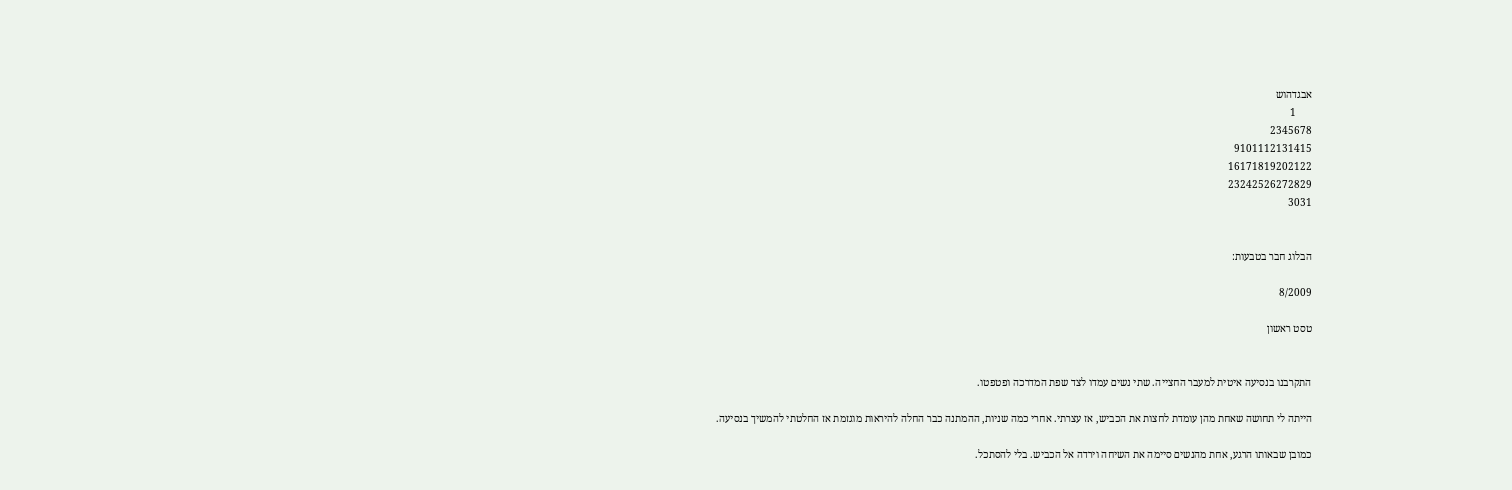אבגדהוש
      1
2345678
9101112131415
16171819202122
23242526272829
3031


הבלוג חבר בטבעות:

8/2009

טסט ראשון


התקרבנו בנסיעה איטית למעבר החצייה. שתי נשים עמדו לצד שפת המדרכה ופטפטו.

הייתה לי תחושה שאחת מהן עומדת לחצות את הכביש, אז עצרתי. אחרי כמה שניות, ההמתנה כבר החלה להיראות מוגזמת אז החלטתי להמשיך בנסיעה.

כמובן שבאותו הרגע, אחת מהנשים סיימה את השיחה וירדה אל הכביש. בלי להסתכל.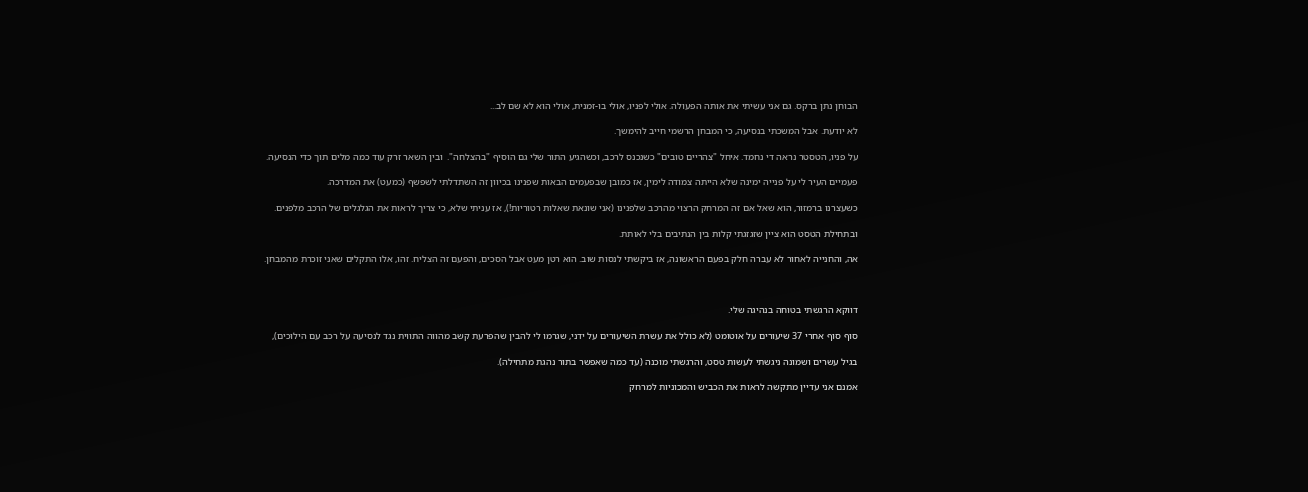הבוחן נתן ברקס. גם אני עשיתי את אותה הפעולה. אולי לפניו, אולי בו-זמנית, אולי הוא לא שם לב...

לא יודעת. אבל המשכתי בנסיעה, כי המבחן הרשמי חייב להימשך.

על פניו, הטסטר נראה די נחמד. איחל "צהריים טובים" כשנכנס לרכב, וכשהגיע התור שלי גם הוסיף "בהצלחה".  ובין השאר זרק עוד כמה מלים תוך כדי הנסיעה.

פעמיים העיר לי על פנייה ימינה שלא הייתה צמודה לימין, אז כמובן שבפעמים הבאות שפנינו בכיוון זה השתדלתי לשפשף (כמעט) את המדרכה.

כשעצרנו ברמזור, הוא שאל אם זה המרחק הרצוי מהרכב שלפנינו (אני שונאת שאלות רטוריות!), אז עניתי שלא, כי צריך לראות את הגלגלים של הרכב מלפנים.

ובתחילת הטסט הוא ציין שזגזגתי קלות בין הנתיבים בלי לאותת.

אה, והחנייה לאחור לא עברה חלק בפעם הראשונה, אז ביקשתי לנסות שוב. הוא רטן מעט אבל הסכים, והפעם זה הצליח. זהו, אלו התקלים שאני זוכרת מהמבחן.



דווקא הרגשתי בטוחה בנהיגה שלי.

סוף סוף אחרי 37 שיעורים על אוטומט (לא כולל את עשרת השיעורים על ידני, שגרמו לי להבין שהפרעת קשב מהווה התווית נגד לנסיעה על רכב עם הילוכים),

בגיל עשרים ושמונה ניגשתי לעשות טסט, והרגשתי מוכנה (עד כמה שאפשר בתור נהגת מתחילה).

אמנם אני עדיין מתקשה לראות את הכביש והמכוניות למרחק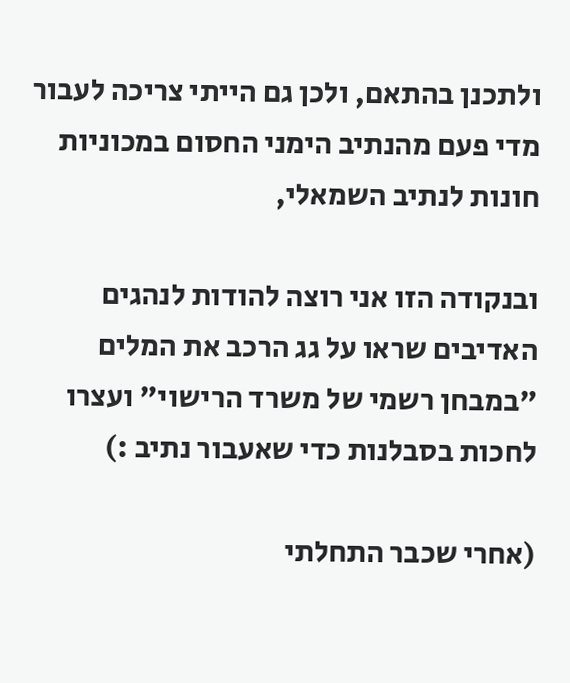ולתכנן בהתאם, ולכן גם הייתי צריכה לעבור מדי פעם מהנתיב הימני החסום במכוניות חונות לנתיב השמאלי,

ובנקודה הזו אני רוצה להודות לנהגים האדיבים שראו על גג הרכב את המלים "במבחן רשמי של משרד הרישוי" ועצרו לחכות בסבלנות כדי שאעבור נתיב :)

(אחרי שכבר התחלתי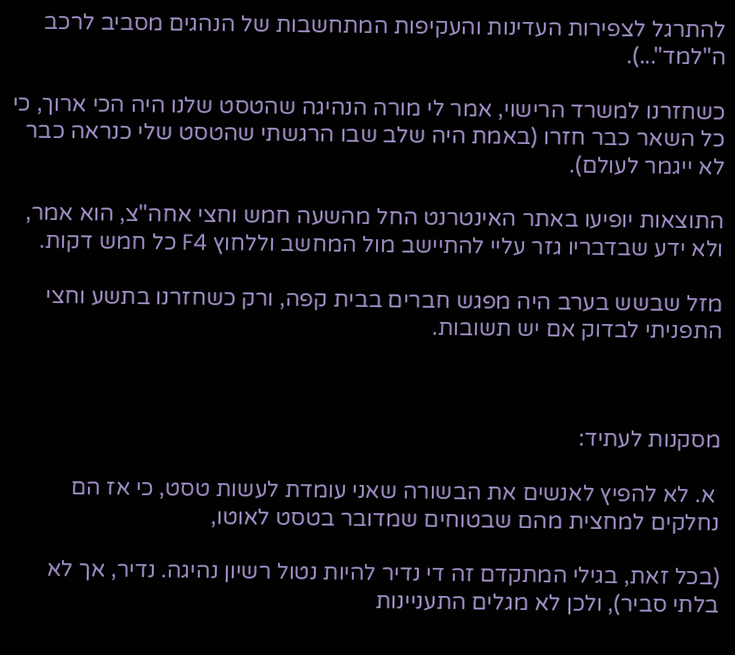להתרגל לצפירות העדינות והעקיפות המתחשבות של הנהגים מסביב לרכב ה"למד"...).

כשחזרנו למשרד הרישוי, אמר לי מורה הנהיגה שהטסט שלנו היה הכי ארוך, כי כל השאר כבר חזרו (באמת היה שלב שבו הרגשתי שהטסט שלי כנראה כבר לא ייגמר לעולם).

התוצאות יופיעו באתר האינטרנט החל מהשעה חמש וחצי אחה"צ, הוא אמר, ולא ידע שבדבריו גזר עליי להתיישב מול המחשב וללחוץ F4 כל חמש דקות.

מזל שבשש בערב היה מפגש חברים בבית קפה, ורק כשחזרנו בתשע וחצי התפניתי לבדוק אם יש תשובות.



מסקנות לעתיד:

 א. לא להפיץ לאנשים את הבשורה שאני עומדת לעשות טסט, כי אז הם נחלקים למחצית מהם שבטוחים שמדובר בטסט לאוטו,

(בכל זאת, בגילי המתקדם זה די נדיר להיות נטול רשיון נהיגה. נדיר, אך לא בלתי סביר), ולכן לא מגלים התעניינות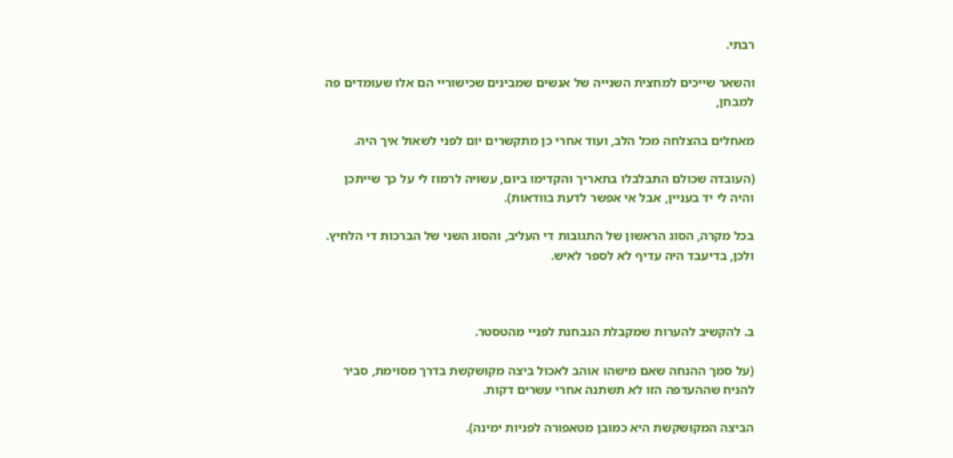רבתי.

והשאר שייכים למחצית השנייה של אנשים שמבינים שכישוריי הם אלו שעומדים פה למבחן,

מאחלים בהצלחה מכל הלב, ועוד אחרי כן מתקשרים יום לפני לשאול איך היה.

(העובדה שכולם התבלבלו בתאריך והקדימו ביום, עשויה לרמוז לי על כך שייתכן והיה לי יד בעניין, אבל אי אפשר לדעת בוודאות).

בכל מקרה, הסוג הראשון של התגובות די העליב, והסוג השני של הברכות די הלחיץ. ולכן, בדיעבד היה עדיף לא לספר לאיש.



ב. להקשיב להערות שמקבלת הנבחנת לפניי מהטסטר.

(על סמך ההנחה שאם מישהו אוהב לאכול ביצה מקושקשת בדרך מסוימת, סביר להניח שההעדפה הזו לא תשתנה אחרי עשרים דקות.

הביצה המקושקשת היא כמובן מטאפורה לפניות ימינה).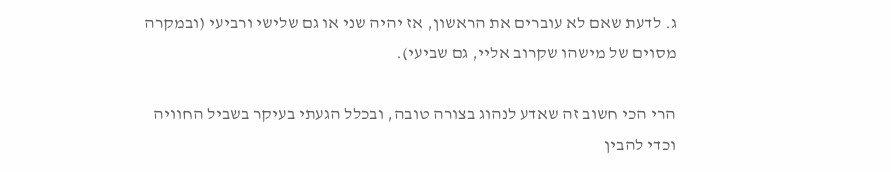ג. לדעת שאם לא עוברים את הראשון, אז יהיה שני או גם שלישי ורביעי (ובמקרה מסוים של מישהו שקרוב אליי, גם שביעי).

הרי הכי חשוב זה שאדע לנהוג בצורה טובה, ובכלל הגעתי בעיקר בשביל החוויה וכדי להבין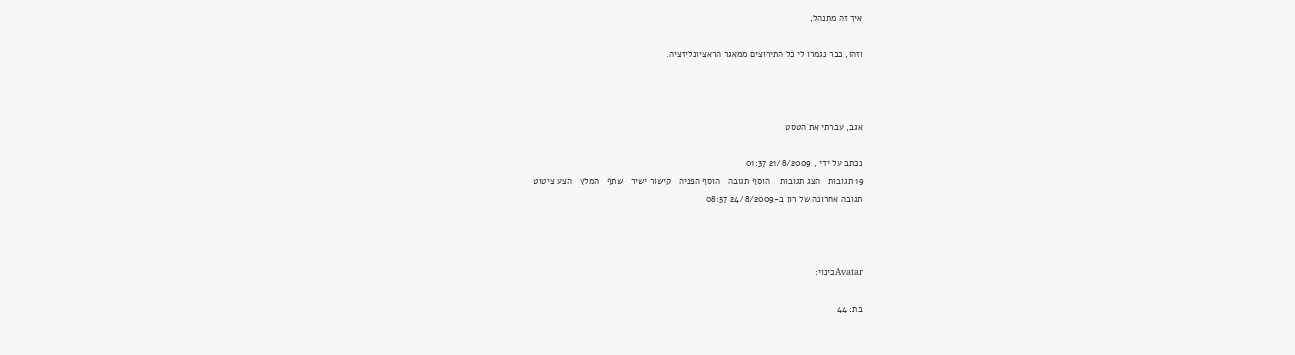איך זה מתנהל,

וזהו, כבר נגמרו לי כל התירוצים ממאגר הראציונליזציה.



אגב, עברתי את הטסט

נכתב על ידי , 21/8/2009 01:37
19 תגובות   הצג תגובות    הוסף תגובה   הוסף הפניה   קישור ישיר   שתף   המלץ   הצע ציטוט
תגובה אחרונה של רון ב-24/8/2009 08:57



Avatarכינוי:

בת: 44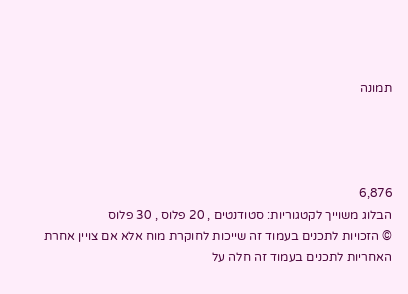תמונה




6,876
הבלוג משוייך לקטגוריות: סטודנטים , 20 פלוס , 30 פלוס
© הזכויות לתכנים בעמוד זה שייכות לחוקרת מוח אלא אם צויין אחרת
האחריות לתכנים בעמוד זה חלה על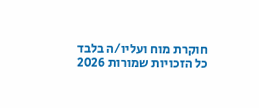חוקרת מוח ועליו/ה בלבד
כל הזכויות שמורות 2026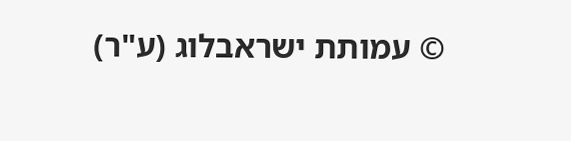© עמותת ישראבלוג (ע"ר)